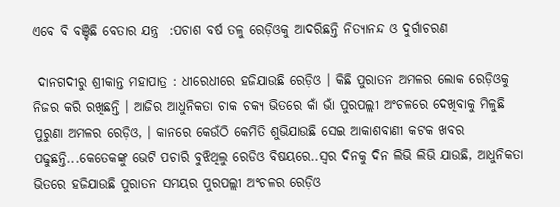ଏବେ ବି ବଞ୍ଚିଛି ବେତାର ଯନ୍ତ୍ର  :ପଚାଶ ବର୍ଷ ତଳୁ ରେଡ଼ିଓକୁ ଆଦରିଛନ୍ତି ନିତ୍ୟାନନ୍ଦ ଓ ଦୁର୍ଗାଚରଣ

 ଦାନଗଦୀରୁ ଶ୍ରୀକାନ୍ତ ମହାପାତ୍ର : ଧୀରେଧୀରେ ହଜିଯାଉଛି ରେଡ଼ିଓ । କିଛି ପୁରାତନ ଅମଳର ଲୋକ ରେଡ଼ିଓକୁ ନିଜର କରି ରଖିଛନ୍ତି । ଆଜିର ଆଧୁନିକତା ଚାକ ଚକ୍ୟ ଭିତରେ କାଁ ଭାଁ ପୁରପଲ୍ଲୀ ଅଂଚଳରେ ଦେଖିବାକୁ ମିଳୁଛି ପୁରୁଣା ଅମଳର ରେଡ଼ିଓ, । କାନରେ କେଉଁଠି କେମିତି ଶୁଭିଯାଉଛି ସେଇ ଆକାଶବାଣୀ କଟକ ଖବର ପଢୁଛନ୍ତି...କେତେକଙ୍କୁ ଭେଟି ପଚାରି ବୁଝିଥିଲୁ ରେଡିଓ ବିଷୟରେ..ସ୍ୱର ଦିନକୁ ଦିନ ଲିଭି ଲିଭି ଯାଉଛି, ଆଧୁନିକତା ଭିତରେ ହଜିଯାଉଛି ପୁରାତନ ସମୟର ପୁରପଲ୍ଲୀ ଅଂଚଳର ରେଡ଼ିଓ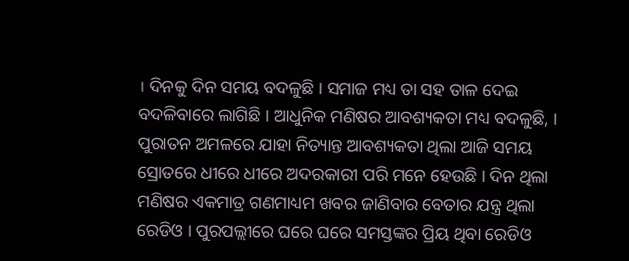। ଦିନକୁ ଦିନ ସମୟ ବଦଳୁଛି । ସମାଜ ମଧ୍ୟ ତା ସହ ତାଳ ଦେଇ ବଦଳିବାରେ ଲାଗିଛି । ଆଧୁନିକ ମଣିଷର ଆବଶ୍ୟକତା ମଧ୍ୟ ବଦଳୁଛି, । ପୁରାତନ ଅମଳରେ ଯାହା ନିତ୍ୟାନ୍ତ ଆବଶ୍ୟକତା ଥିଲା ଆଜି ସମୟ ସ୍ରୋତରେ ଧୀରେ ଧୀରେ ଅଦରକାରୀ ପରି ମନେ ହେଉଛି । ଦିନ ଥିଲା ମଣିଷର ଏକମାତ୍ର ଗଣମାଧ୍ୟମ ଖବର ଜାଣିବାର ବେତାର ଯନ୍ତ୍ର ଥିଲା ରେଡିଓ । ପୁରପଲ୍ଲୀରେ ଘରେ ଘରେ ସମସ୍ତଙ୍କର ପ୍ରିୟ ଥିବା ରେଡିଓ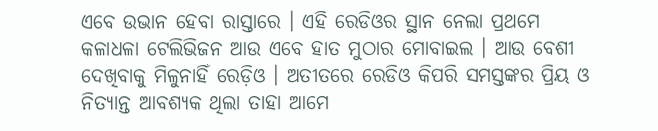ଏବେ ଉଭାନ ହେବା ରାସ୍ତାରେ । ଏହି ରେଡିଓର ସ୍ଥାନ ନେଲା ପ୍ରଥମେ କଳାଧଳା ଟେଲିଭିଜନ ଆଉ ଏବେ ହାତ ମୁଠାର ମୋବାଇଲ । ଆଉ ବେଶୀ ଦେଖିବାକୁ ମିଳୁନାହିଁ ରେଡ଼ିଓ । ଅତୀତରେ ରେଡିଓ କିପରି ସମସ୍ତଙ୍କର ପ୍ରିୟ ଓ ନିତ୍ୟାନ୍ତ ଆବଶ୍ୟକ ଥିଲା ତାହା ଆମେ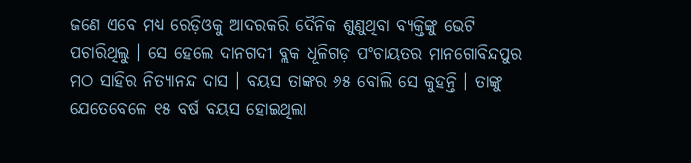ଜଣେ ଏବେ ମଧ୍ୟ ରେଡ଼ିଓକୁ ଆଦରକରି ଦୈନିକ ଶୁଣୁଥିବା ବ୍ୟକ୍ତିଙ୍କୁ ଭେଟି ପଚାରିଥିଲୁ । ସେ ହେଲେ ଦାନଗଦୀ ବ୍ଲକ ଧୂଳିଗଡ଼ ପଂଚାୟତର ମାନଗୋବିନ୍ଦପୁର ମଠ ସାହିର ନିତ୍ୟାନନ୍ଦ ଦାସ । ବୟସ ତାଙ୍କର ୬୫ ବୋଲି ସେ କୁହନ୍ତି । ତାଙ୍କୁ ଯେତେବେଳେ ୧୫ ବର୍ଷ ବୟସ ହୋଇଥିଲା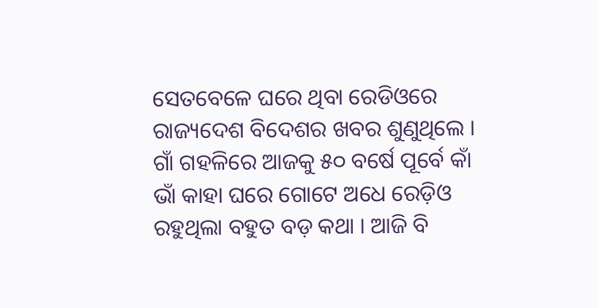ସେତବେଳେ ଘରେ ଥିବା ରେଡିଓରେ ରାଜ୍ୟଦେଶ ବିଦେଶର ଖବର ଶୁଣୁଥିଲେ । ଗାଁ ଗହଳିରେ ଆଜକୁ ୫୦ ବର୍ଷେ ପୂର୍ବେ କାଁ ଭାଁ କାହା ଘରେ ଗୋଟେ ଅଧେ ରେଡ଼ିଓ ରହୁଥିଲା ବହୁତ ବଡ଼ କଥା । ଆଜି ବି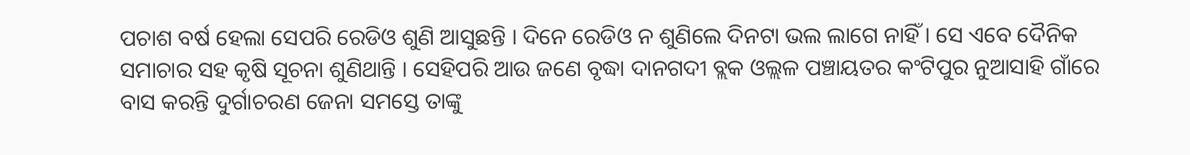ପଚାଶ ବର୍ଷ ହେଲା ସେପରି ରେଡିଓ ଶୁଣି ଆସୁଛନ୍ତି । ଦିନେ ରେଡିଓ ନ ଶୁଣିଲେ ଦିନଟା ଭଲ ଲାଗେ ନାହିଁ । ସେ ଏବେ ଦୈନିକ ସମାଚାର ସହ କୃଷି ସୂଚନା ଶୁଣିଥାନ୍ତି । ସେହିପରି ଆଉ ଜଣେ ବୃଦ୍ଧା ଦାନଗଦୀ ବ୍ଲକ ଓଲ୍ଲଳ ପଞ୍ଚାୟତର କଂଟିପୁର ନୁଆସାହି ଗାଁରେ ବାସ କରନ୍ତି ଦୁର୍ଗାଚରଣ ଜେନା ସମସ୍ତେ ତାଙ୍କୁ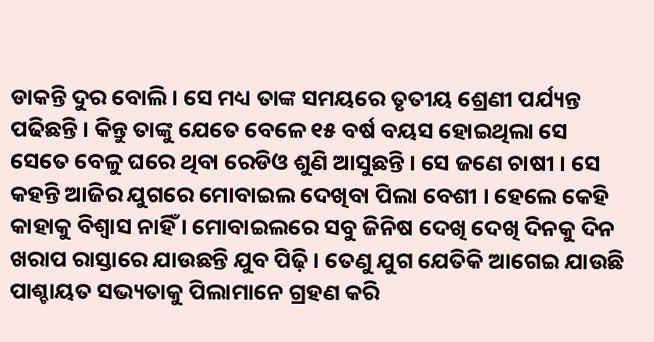ଡାକନ୍ତି ଦୁର ବୋଲି । ସେ ମଧ୍ୟ ତାଙ୍କ ସମୟରେ ତୃତୀୟ ଶ୍ରେଣୀ ପର୍ଯ୍ୟନ୍ତ ପଢିଛନ୍ତି । କିନ୍ତୁ ତାଙ୍କୁ ଯେତେ ବେଳେ ୧୫ ବର୍ଷ ବୟସ ହୋଇଥିଲା ସେ ସେତେ ବେଳୁ ଘରେ ଥିବା ରେଡିଓ ଶୁଣି ଆସୁଛନ୍ତି । ସେ ଜଣେ ଚାଷୀ । ସେ କହନ୍ତି ଆଜିର ଯୁଗରେ ମୋବାଇଲ ଦେଖିବା ପିଲା ବେଶୀ । ହେଲେ କେହି କାହାକୁ ବିଶ୍ୱାସ ନାହିଁ । ମୋବାଇଲରେ ସବୁ ଜିନିଷ ଦେଖି ଦେଖି ଦିନକୁ ଦିନ ଖରାପ ରାସ୍ତାରେ ଯାଉଛନ୍ତି ଯୁବ ପିଢ଼ି । ତେଣୁ ଯୁଗ ଯେତିକି ଆଗେଇ ଯାଉଛି ପାଶ୍ଚାୟତ ସଭ୍ୟତାକୁ ପିଲାମାନେ ଗ୍ରହଣ କରି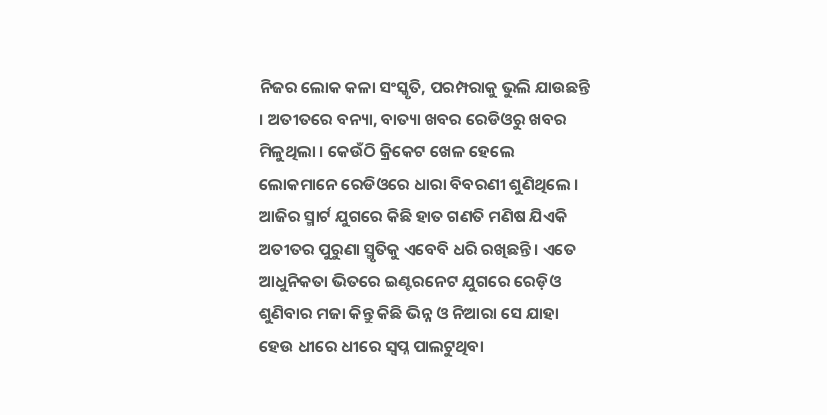ନିଜର ଲୋକ କଳା ସଂସ୍କୃତି, ପରମ୍ପରାକୁ ଭୁଲି ଯାଉଛନ୍ତି । ଅତୀତରେ ବନ୍ୟା, ବାତ୍ୟା ଖବର ରେଡିଓରୁ ଖବର ମିଳୁଥିଲା । କେଉଁଠି କ୍ରିକେଟ ଖେଳ ହେଲେ ଲୋକମାନେ ରେଡିଓରେ ଧାରା ବିବରଣୀ ଶୁଣିଥିଲେ । ଆଜିର ସ୍ମାର୍ଟ ଯୁଗରେ କିଛି ହାତ ଗଣତି ମଣିଷ ଯିଏକି ଅତୀତର ପୁରୁଣା ସ୍ମୃତିକୁ ଏବେବି ଧରି ରଖିଛନ୍ତି । ଏତେ ଆଧୁନିକତା ଭିତରେ ଇଣ୍ଟରନେଟ ଯୁଗରେ ରେଡ଼ିଓ ଶୁଣିବାର ମଜା କିନ୍ତୁ କିଛି ଭିନ୍ନ ଓ ନିଆରା ସେ ଯାହା ହେଉ ଧୀରେ ଧୀରେ ସ୍ୱପ୍ନ ପାଲଟୁଥିବା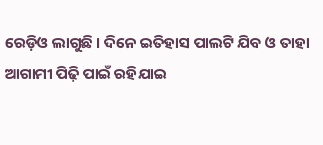ରେଡ଼ିଓ ଲାଗୁଛି । ଦିନେ ଇତିହାସ ପାଲଟି ଯିବ ଓ ତାହା ଆଗାମୀ ପିଢ଼ି ପାଇଁ ରହିଯାଇ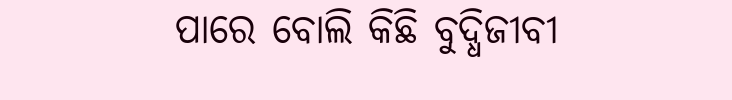ପାରେ ବୋଲି କିଛି ବୁଦ୍ଧିଜୀବୀ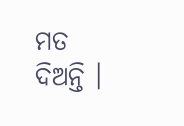ମତ ଦିଅନ୍ତି ।